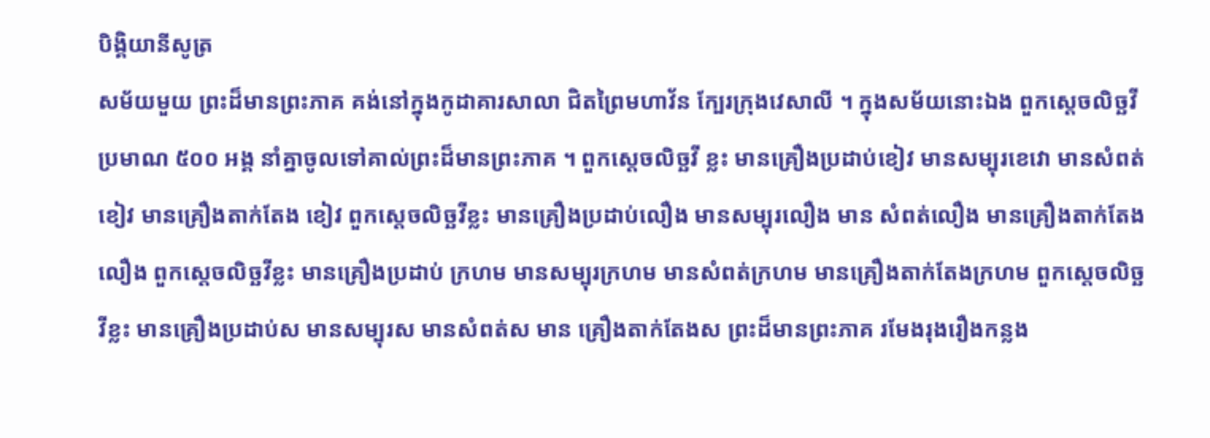បិង្គិយានីសូត្រ
សម័យមួយ ព្រះដ៏មានព្រះភាគ គង់នៅក្នុងកូដាគារសាលា ជិតព្រៃមហាវ័ន ក្បែរក្រុងវេសាលី ។ ក្នុងសម័យនោះឯង ពួកស្តេចលិច្ឆវី ប្រមាណ ៥០០ អង្គ នាំគ្នាចូលទៅគាល់ព្រះដ៏មានព្រះភាគ ។ ពួកស្តេចលិច្ឆវី ខ្លះ មានគ្រឿងប្រដាប់ខៀវ មានសម្បុរខេវោ មានសំពត់ខៀវ មានគ្រឿងតាក់តែង ខៀវ ពួកស្តេចលិច្ឆវីខ្លះ មានគ្រឿងប្រដាប់លឿង មានសម្បុរលឿង មាន សំពត់លឿង មានគ្រឿងតាក់តែងលឿង ពួកស្តេចលិច្ឆវីខ្លះ មានគ្រឿងប្រដាប់ ក្រហម មានសម្បុរក្រហម មានសំពត់ក្រហម មានគ្រឿងតាក់តែងក្រហម ពួកស្តេចលិច្ឆវីខ្លះ មានគ្រឿងប្រដាប់ស មានសម្បុរស មានសំពត់ស មាន គ្រឿងតាក់តែងស ព្រះដ៏មានព្រះភាគ រមែងរុងរឿងកន្លង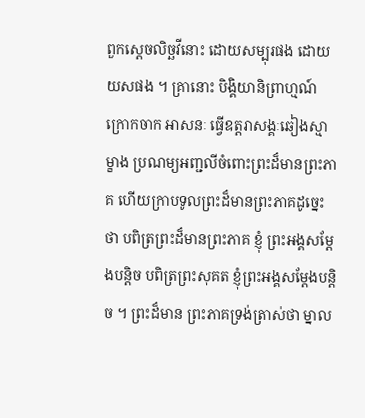ពួកស្តេចលិច្ឆវីនោះ ដោយសម្បុរផង ដោយយសផង ។ គ្រានោះ បិង្គិយានិព្រាហ្មណ៍ក្រោកចាក អាសនៈ ធ្វើឧត្តរាសង្គៈឆៀងស្មាម្ខាង ប្រណម្យអញ្ជលីចំពោះព្រះដ៏មានព្រះភាគ ហើយក្រាបទូលព្រះដ៏មានព្រះភាគដូច្នេះថា បពិត្រព្រះដ៏មានព្រះភាគ ខ្ញុំ ព្រះអង្គសម្តែងបន្តិច បពិត្រព្រះសុគត ខ្ញុំព្រះអង្គសម្តែងបន្តិច ។ ព្រះដ៏មាន ព្រះភាគទ្រង់ត្រាស់ថា ម្នាល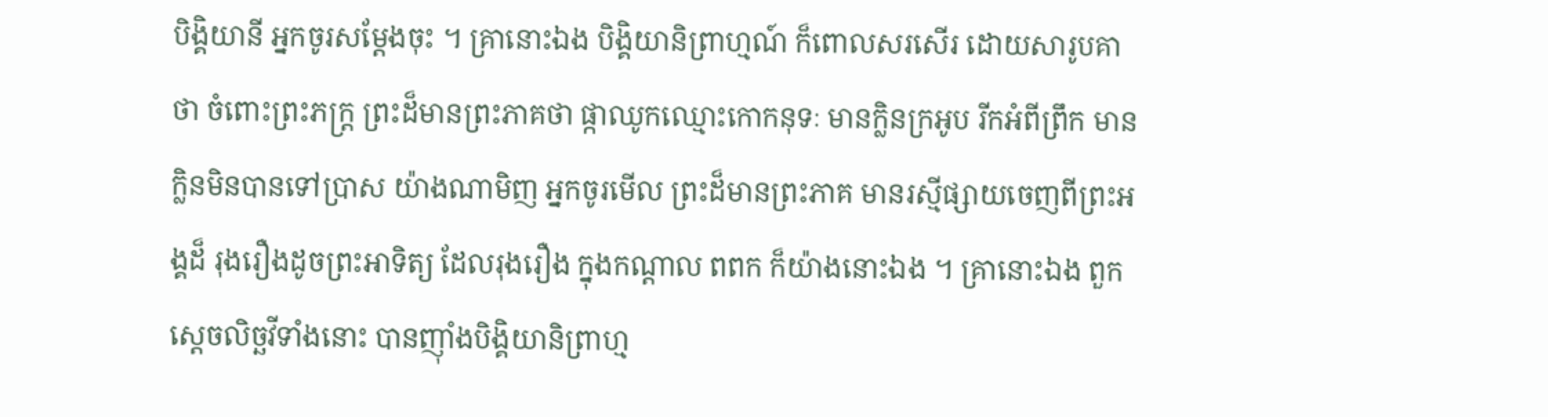បិង្គិយានី អ្នកចូរសម្តែងចុះ ។ គ្រានោះឯង បិង្គិយានិព្រាហ្មណ៍ ក៏ពោលសរសើរ ដោយសារូបគាថា ចំពោះព្រះភក្ត្រ ព្រះដ៏មានព្រះភាគថា ផ្កាឈូកឈ្មោះកោកនុទៈ មានក្លិនក្រអូប រីកអំពីព្រឹក មានក្លិនមិនបានទៅប្រាស យ៉ាងណាមិញ អ្នកចូរមើល ព្រះដ៏មានព្រះភាគ មានរស្មីផ្សាយចេញពីព្រះអង្គដ៏ រុងរឿងដូចព្រះអាទិត្យ ដែលរុងរឿង ក្នុងកណ្តាល ពពក ក៏យ៉ាងនោះឯង ។ គ្រានោះឯង ពួកស្តេចលិច្ឆវីទាំងនោះ បានញ៉ាំងបិង្គិយានិព្រាហ្ម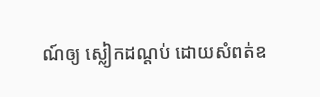ណ៍ឲ្យ ស្លៀកដណ្តប់ ដោយសំពត់ឧ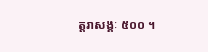ត្តរាសង្គៈ ៥០០ ។